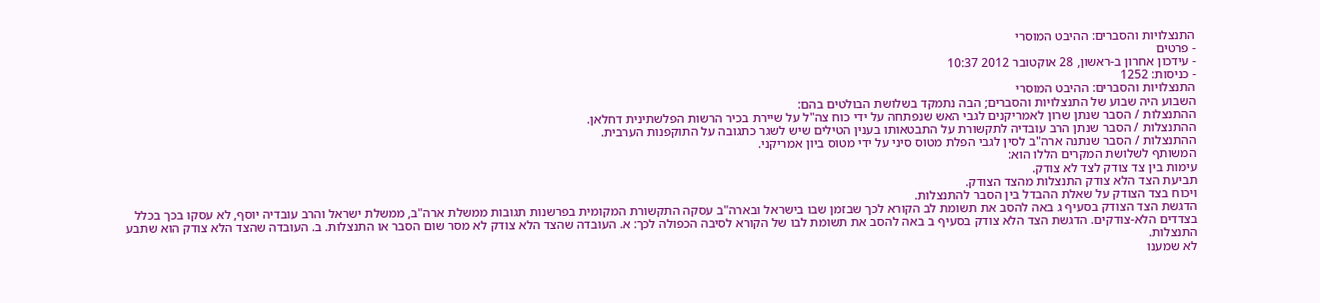התנצלויות והסברים: ההיבט המוסרי
- פרטים
- עידכון אחרון ב-ראשון, 28 אוקטובר 2012 10:37
- כניסות: 1252
התנצלויות והסברים: ההיבט המוסרי
השבוע היה שבוע של התנצלויות והסברים; הבה נתמקד בשלושת הבולטים בהם:
ההתנצלות / הסבר שנתן שרון לאמריקנים לגבי האש שנפתחה על ידי כוח צה"ל על שיירת בכיר הרשות הפלשתינית דחלאן.
ההתנצלות / הסבר שנתן הרב עובדיה לתקשורת על התבטאותו בענין הטילים שיש לשגר כתגובה על התוקפנות הערבית.
ההתנצלות / הסבר שנתנה ארה"ב לסין לגבי הפלת מטוס סיני על ידי מטוס ביון אמריקני.
המשותף לשלושת המקרים הללו הוא:
עימות בין צד צודק לצד לא צודק.
תביעת הצד הלא צודק התנצלות מהצד הצודק.
ויכוח בצד הצודק על שאלת ההבדל בין הסבר להתנצלות.
הדגשת הצד הצודק בסעיף ג באה להסב את תשומת לב הקורא לכך שבזמן שבו בישראל ובארה"ב עסקה התקשורת המקומית בפרשנות תגובות ממשלת ארה"ב, ממשלת ישראל והרב עובדיה יוסף, לא עסקו בכך בכלל בצדדים הלא-צודקים. הדגשת הצד הלא צודק בסעיף ב באה להסב את תשומת לבו של הקורא לסיבה הכפולה לכך: א. העובדה שהצד הלא צודק לא מסר שום הסבר או התנצלות. ב. העובדה שהצד הלא צודק הוא שתבע התנצלות.
לא שמענו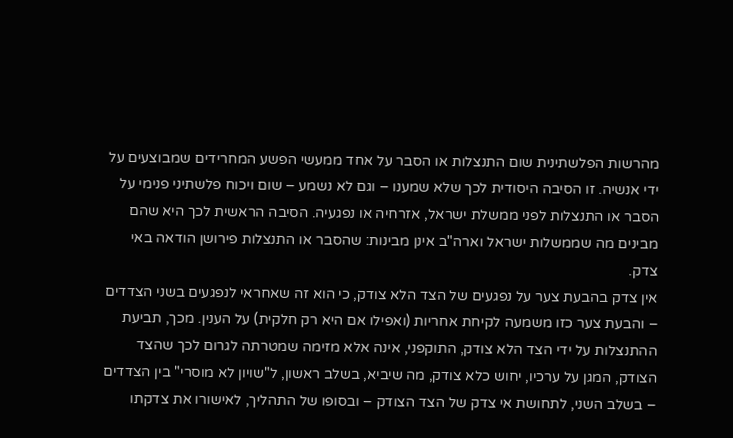מהרשות הפלשתינית שום התנצלות או הסבר על אחד ממעשי הפשע המחרידים שמבוצעים על ידי אנשיה. זו הסיבה היסודית לכך שלא שמענו – וגם לא נשמע – שום ויכוח פלשתיני פנימי על הסבר או התנצלות לפני ממשלת ישראל, אזרחיה או נפגעיה. הסיבה הראשית לכך היא שהם מבינים מה שממשלות ישראל וארה"ב אינן מבינות: שהסבר או התנצלות פירושן הודאה באי צדק.
אין צדק בהבעת צער על נפגעים של הצד הלא צודק, כי הוא זה שאחראי לנפגעים בשני הצדדים – והבעת צער כזו משמעה לקיחת אחריות (ואפילו אם היא רק חלקית) על הענין. מכך, תביעת ההתנצלות על ידי הצד הלא צודק, התוקפני, אינה אלא מזימה שמטרתה לגרום לכך שהצד הצודק, המגן על ערכיו, יחוש כלא צודק, מה שיביא, בשלב ראשון, ל"שויון לא מוסרי" בין הצדדים – בשלב השני, לתחושת אי צדק של הצד הצודק – ובסופו של התהליך, לאישורו את צדקתו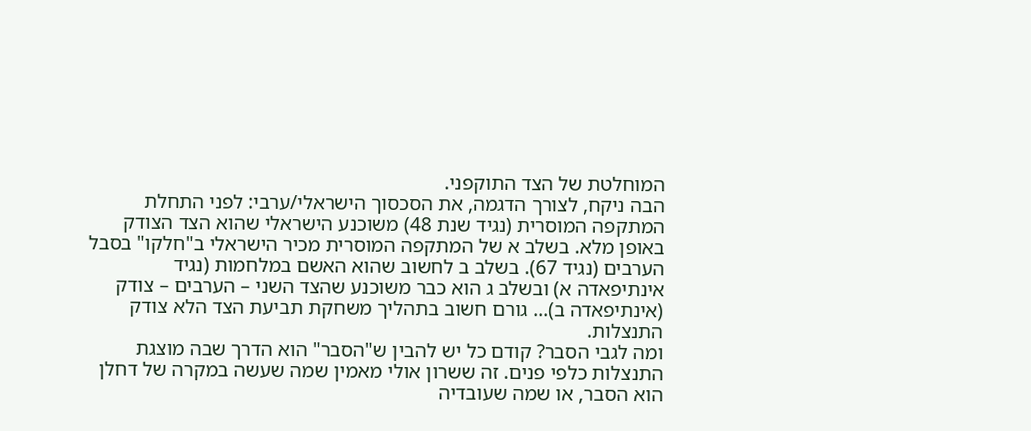המוחלטת של הצד התוקפני.
הבה ניקח, לצורך הדגמה, את הסכסוך הישראלי/ערבי: לפני התחלת המתקפה המוסרית (נגיד שנת 48) משוכנע הישראלי שהוא הצד הצודק באופן מלא. בשלב א של המתקפה המוסרית מכיר הישראלי ב"חלקו" בסבל הערבים (נגיד 67). בשלב ב לחשוב שהוא האשם במלחמות (נגיד אינתיפאדה א) ובשלב ג הוא כבר משוכנע שהצד השני – הערבים – צודק (אינתיפאדה ב)... גורם חשוב בתהליך משחקת תביעת הצד הלא צודק התנצלות.
ומה לגבי הסבר? קודם כל יש להבין ש"הסבר" הוא הדרך שבה מוצגת התנצלות כלפי פנים. זה ששרון אולי מאמין שמה שעשה במקרה של דחלן הוא הסבר, או שמה שעובדיה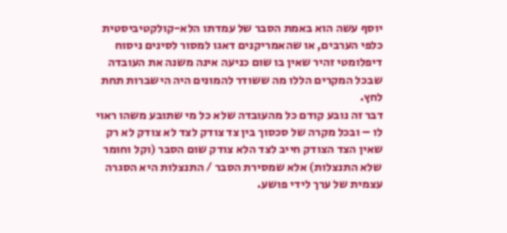יוסף עשה הוא באמת הסבר של עמדתו הלא-קולקטיביסטית כלפי הערבים, או שהאמריקנים דאגו למסור לסינים ניסוח דיפלומטי זהיר שאין בו שום כניעה אינה משנה את העובדה שבכל המקרים הללו מה ששודר להמונים היה הישברות תחת לחץ.
דבר זה נובע קודם כל מהעובדה שלא כל מי שתובע משהו ראוי לו – ובכל מקרה של סכסוך בין צד צודק לצד לא צודק לא רק שאין הצד הצודק חייב לצד הלא צודק שום הסבר (וקל וחומר שלא התנצלות) אלא שמסירת הסבר / התנצלות היא הסגרה עצמית של ערך לידי פושע.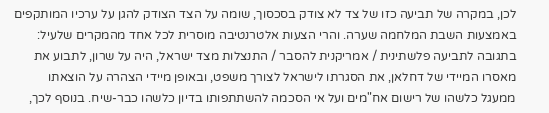לכן, במקרה של תביעה כזו של צד לא צודק בסכסוך, שומה על הצד הצודק להגן על ערכיו המותקפים באמצעות השבת המלחמה שערה. והרי הצעות אלטרנטיבה מוסרית לכל אחד מהמקרים שלעיל:
בתגובה לתביעה פלשתינית / אמריקנית להסבר / התנצלות מצד ישראל, היה על שרון, לתבוע את מאסרו המיידי של דחלאן, את הסגרתו לישראל לצורך משפט, ובאופן מיידי הצהרה על הוצאתו ממעגל כלשהו של רישום אח"מים ועל אי הסכמה להשתתפותו בדיון כלשהו כבר-שיח. בנוסף לכך,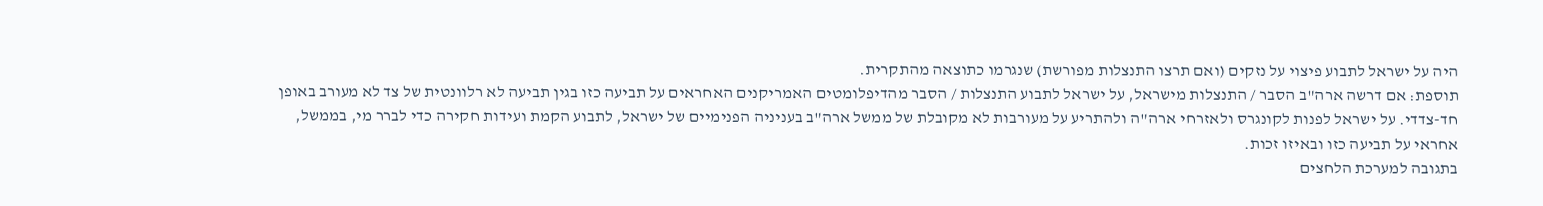היה על ישראל לתבוע פיצוי על נזקים (ואם תרצו התנצלות מפורשת) שנגרמו כתוצאה מהתקרית.
תוספת: אם דרשה ארה"ב הסבר / התנצלות מישראל, על ישראל לתבוע התנצלות / הסבר מהדיפלומטים האמריקנים האחראים על תביעה כזו בגין תביעה לא רלוונטית של צד לא מעורב באופן חד-צדדי. על ישראל לפנות לקונגרס ולאזרחי ארה"ה ולהתריע על מעורבות לא מקובלת של ממשל ארה"ב בעניניה הפנימיים של ישראל, לתבוע הקמת ועידות חקירה כדי לברר מי, בממשל, אחראי על תביעה כזו ובאיזו זכות.
בתגובה למערכת הלחצים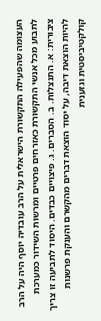העצומה שהפעילה התקשורת הישראלית על הרב עובדיה יוסף היה על הרב לתבוע מכל אנשי התקשורת כאזרחים פרטיים ומרשות השידור כמערכת ציבורית: א. התנצלות. ב. הסברים. ג. פיצויים כבדים. היסוד לתביעה זו צריך להיות הוצאת דיבה, על יסוד הוצאת דברים מהקשרם והענקת פרשנות קולקטיביסטית וגזענית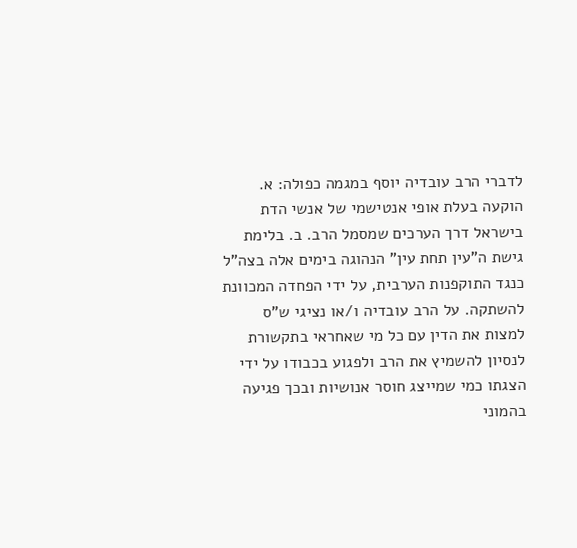לדברי הרב עובדיה יוסף במגמה כפולה: א. הוקעה בעלת אופי אנטישמי של אנשי הדת בישראל דרך הערכים שמסמל הרב. ב. בלימת גישת ה"עין תחת עין" הנהוגה בימים אלה בצה"ל כנגד התוקפנות הערבית, על ידי הפחדה המכוונת להשתקה. על הרב עובדיה ו/או נציגי ש"ס למצות את הדין עם כל מי שאחראי בתקשורת לנסיון להשמיץ את הרב ולפגוע בכבודו על ידי הצגתו כמי שמייצג חוסר אנושיות ובכך פגיעה בהמוני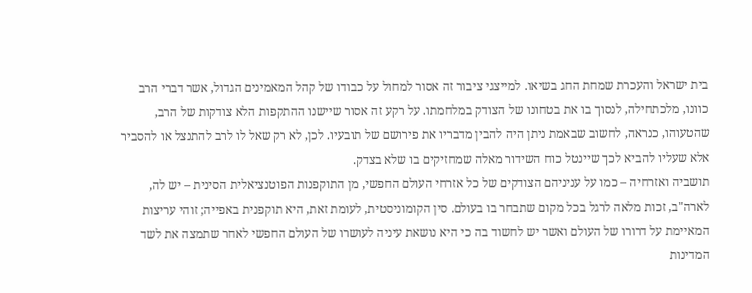בית ישראל והעכרת שמחת החג בשיאו. למייצגי ציבור זה אסור למחול על כבודו של קהל המאמינים הגדול, אשר דברי הרב כוונו, מלכתחילה, לנסוך בו את בטחונו של הצודק במלחמתו. על רקע זה אסור שיישנו ההתקפות הלא צודקות של הרב, שהטעוהו, כנראה, לחשוב שבאמת ניתן היה להבין מדבריו את פירושם של תובעיו. לכן, לא רק שאל לו לרב להתנצל או להסביר אלא שעליו להביא לכך שיינטל כוח השידור מאלה שמחזיקים בו שלא בצדק.
תושביה ואזרחיה – כמו על עניניהם הצודקים של כל אזרחי העולם החפשי, מן התוקפנות הפוטנציאלית הסינית – יש לה, לארה"ב, זכות מלאה לרגל בכל מקום שתבחר בו בעולם. סין הקומוניסטית, לעומת זאת, היא תוקפנית באפייה; זוהי עריצות המאיימת על דרורו של העולם ואשר יש לחשוד בה כי היא נושאת עיניה לעושרו של העולם החפשי לאחר שתמצה את לשד המדינות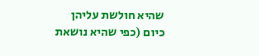שהיא חולשת עליהן כיום (כפי שהיא נושאת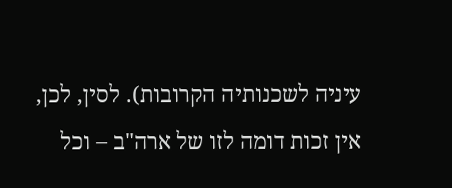עיניה לשכנותיה הקרובות). לסין, לכן, אין זכות דומה לזו של ארה"ב – וכל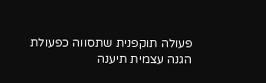פעולה תוקפנית שתסווה כפעולת הגנה עצמית תיענה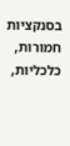בסנקציות חמורות, כלכליות,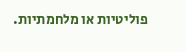פוליטיות או מלחמתיות.